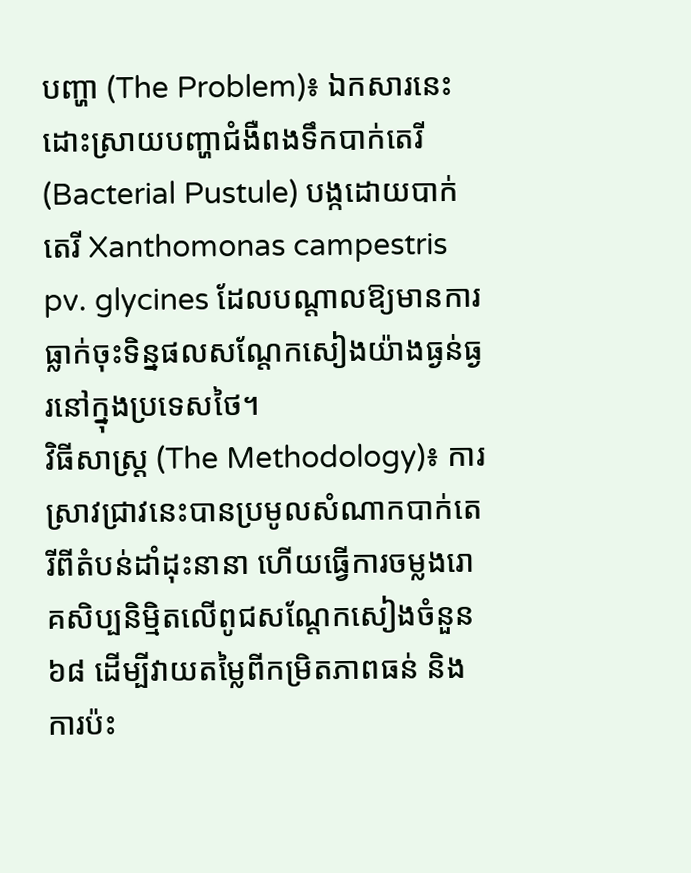បញ្ហា (The Problem)៖ ឯកសារនេះដោះស្រាយបញ្ហាជំងឺពងទឹកបាក់តេរី (Bacterial Pustule) បង្កដោយបាក់តេរី Xanthomonas campestris pv. glycines ដែលបណ្តាលឱ្យមានការធ្លាក់ចុះទិន្នផលសណ្តែកសៀងយ៉ាងធ្ងន់ធ្ងរនៅក្នុងប្រទេសថៃ។
វិធីសាស្ត្រ (The Methodology)៖ ការស្រាវជ្រាវនេះបានប្រមូលសំណាកបាក់តេរីពីតំបន់ដាំដុះនានា ហើយធ្វើការចម្លងរោគសិប្បនិម្មិតលើពូជសណ្តែកសៀងចំនួន ៦៨ ដើម្បីវាយតម្លៃពីកម្រិតភាពធន់ និងការប៉ះ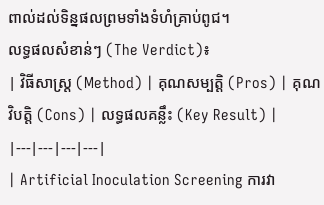ពាល់ដល់ទិន្នផលព្រមទាំងទំហំគ្រាប់ពូជ។
លទ្ធផលសំខាន់ៗ (The Verdict)៖
| វិធីសាស្ត្រ (Method) | គុណសម្បត្តិ (Pros) | គុណវិបត្តិ (Cons) | លទ្ធផលគន្លឹះ (Key Result) |
|---|---|---|---|
| Artificial Inoculation Screening ការវា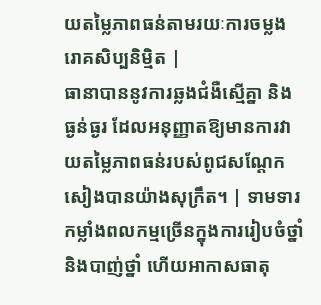យតម្លៃភាពធន់តាមរយៈការចម្លងរោគសិប្បនិម្មិត |
ធានាបាននូវការឆ្លងជំងឺស្មើគ្នា និងធ្ងន់ធ្ងរ ដែលអនុញ្ញាតឱ្យមានការវាយតម្លៃភាពធន់របស់ពូជសណ្តែកសៀងបានយ៉ាងសុក្រឹត។ | ទាមទារកម្លាំងពលកម្មច្រើនក្នុងការរៀបចំថ្នាំ និងបាញ់ថ្នាំ ហើយអាកាសធាតុ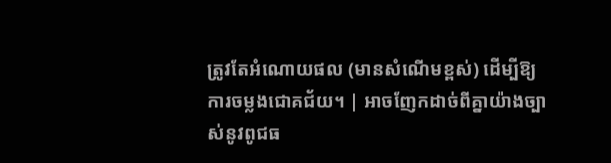ត្រូវតែអំណោយផល (មានសំណើមខ្ពស់) ដើម្បីឱ្យការចម្លងជោគជ័យ។ | អាចញែកដាច់ពីគ្នាយ៉ាងច្បាស់នូវពូជធ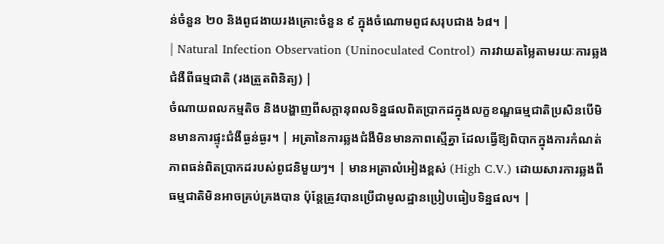ន់ចំនួន ២០ និងពូជងាយរងគ្រោះចំនួន ៩ ក្នុងចំណោមពូជសរុបជាង ៦៨។ |
| Natural Infection Observation (Uninoculated Control) ការវាយតម្លៃតាមរយៈការឆ្លងជំងឺពីធម្មជាតិ (រងត្រួតពិនិត្យ) |
ចំណាយពលកម្មតិច និងបង្ហាញពីសក្តានុពលទិន្នផលពិតប្រាកដក្នុងលក្ខខណ្ឌធម្មជាតិប្រសិនបើមិនមានការផ្ទុះជំងឺធ្ងន់ធ្ងរ។ | អត្រានៃការឆ្លងជំងឺមិនមានភាពស្មើគ្នា ដែលធ្វើឱ្យពិបាកក្នុងការកំណត់ភាពធន់ពិតប្រាកដរបស់ពូជនិមួយៗ។ | មានអត្រាលំអៀងខ្ពស់ (High C.V.) ដោយសារការឆ្លងពីធម្មជាតិមិនអាចគ្រប់គ្រងបាន ប៉ុន្តែត្រូវបានប្រើជាមូលដ្ឋានប្រៀបធៀបទិន្នផល។ |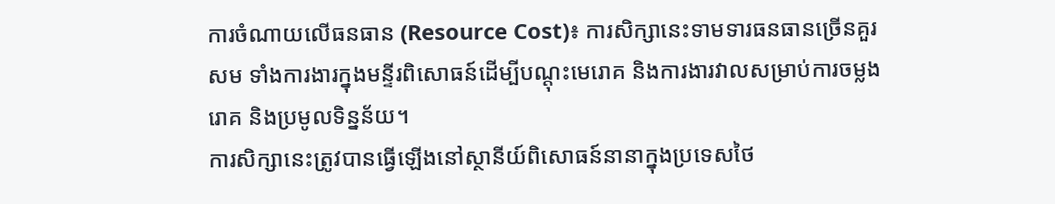ការចំណាយលើធនធាន (Resource Cost)៖ ការសិក្សានេះទាមទារធនធានច្រើនគួរសម ទាំងការងារក្នុងមន្ទីរពិសោធន៍ដើម្បីបណ្ដុះមេរោគ និងការងារវាលសម្រាប់ការចម្លងរោគ និងប្រមូលទិន្នន័យ។
ការសិក្សានេះត្រូវបានធ្វើឡើងនៅស្ថានីយ៍ពិសោធន៍នានាក្នុងប្រទេសថៃ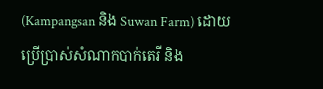(Kampangsan និង Suwan Farm) ដោយប្រើប្រាស់សំណាកបាក់តេរី និង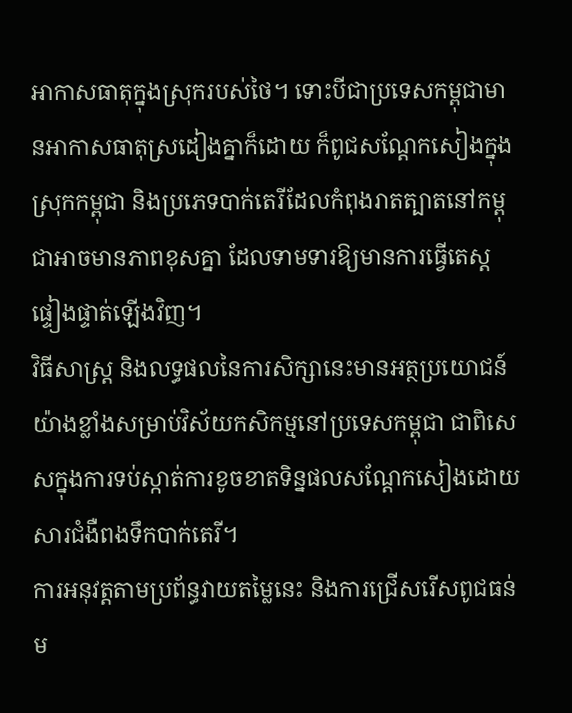អាកាសធាតុក្នុងស្រុករបស់ថៃ។ ទោះបីជាប្រទេសកម្ពុជាមានអាកាសធាតុស្រដៀងគ្នាក៏ដោយ ក៏ពូជសណ្តែកសៀងក្នុងស្រុកកម្ពុជា និងប្រភេទបាក់តេរីដែលកំពុងរាតត្បាតនៅកម្ពុជាអាចមានភាពខុសគ្នា ដែលទាមទារឱ្យមានការធ្វើតេស្តផ្ទៀងផ្ទាត់ឡើងវិញ។
វិធីសាស្ត្រ និងលទ្ធផលនៃការសិក្សានេះមានអត្ថប្រយោជន៍យ៉ាងខ្លាំងសម្រាប់វិស័យកសិកម្មនៅប្រទេសកម្ពុជា ជាពិសេសក្នុងការទប់ស្កាត់ការខូចខាតទិន្នផលសណ្តែកសៀងដោយសារជំងឺពងទឹកបាក់តេរី។
ការអនុវត្តតាមប្រព័ន្ធវាយតម្លៃនេះ និងការជ្រើសរើសពូជធន់ម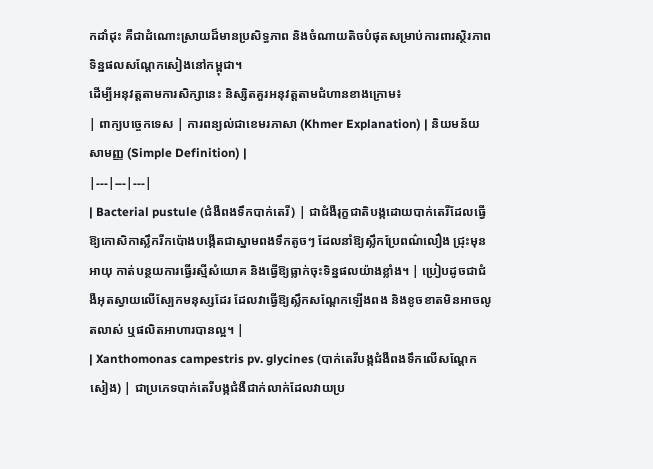កដាំដុះ គឺជាដំណោះស្រាយដ៏មានប្រសិទ្ធភាព និងចំណាយតិចបំផុតសម្រាប់ការពារស្ថិរភាពទិន្នផលសណ្តែកសៀងនៅកម្ពុជា។
ដើម្បីអនុវត្តតាមការសិក្សានេះ និស្សិតគួរអនុវត្តតាមជំហានខាងក្រោម៖
| ពាក្យបច្ចេកទេស | ការពន្យល់ជាខេមរភាសា (Khmer Explanation) | និយមន័យសាមញ្ញ (Simple Definition) |
|---|---|---|
| Bacterial pustule (ជំងឺពងទឹកបាក់តេរី) | ជាជំងឺរុក្ខជាតិបង្កដោយបាក់តេរីដែលធ្វើឱ្យកោសិកាស្លឹករីកប៉ោងបង្កើតជាស្នាមពងទឹកតូចៗ ដែលនាំឱ្យស្លឹកប្រែពណ៌លឿង ជ្រុះមុនអាយុ កាត់បន្ថយការធ្វើរស្មីសំយោគ និងធ្វើឱ្យធ្លាក់ចុះទិន្នផលយ៉ាងខ្លាំង។ | ប្រៀបដូចជាជំងឺអុតស្វាយលើស្បែកមនុស្សដែរ ដែលវាធ្វើឱ្យស្លឹកសណ្តែកឡើងពង និងខូចខាតមិនអាចលូតលាស់ ឬផលិតអាហារបានល្អ។ |
| Xanthomonas campestris pv. glycines (បាក់តេរីបង្កជំងឺពងទឹកលើសណ្តែកសៀង) | ជាប្រភេទបាក់តេរីបង្កជំងឺជាក់លាក់ដែលវាយប្រ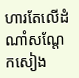ហារតែលើដំណាំសណ្តែកសៀង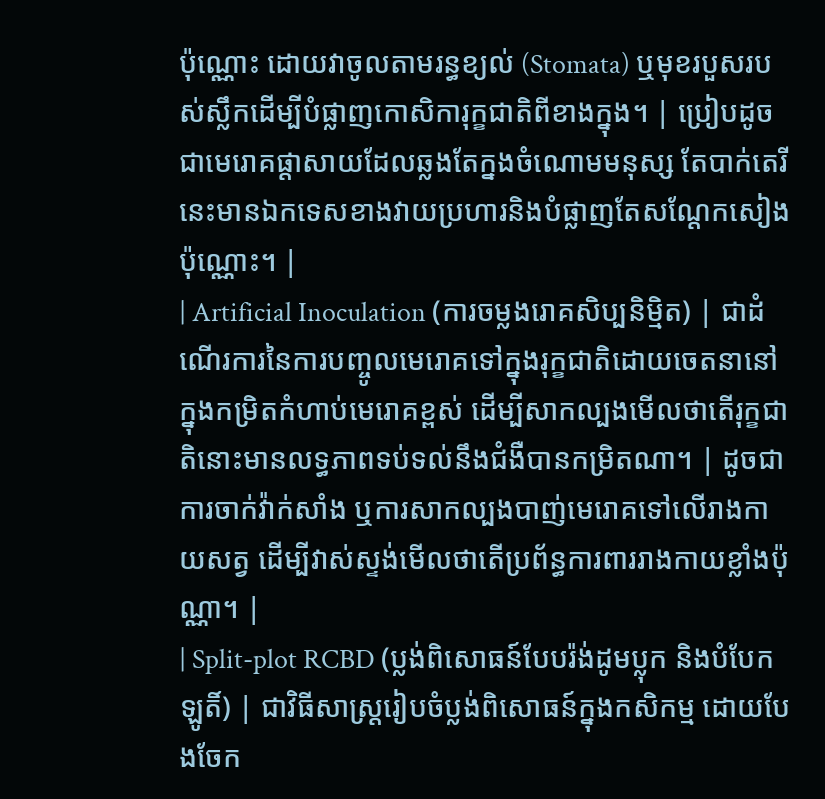ប៉ុណ្ណោះ ដោយវាចូលតាមរន្ធខ្យល់ (Stomata) ឬមុខរបួសរបស់ស្លឹកដើម្បីបំផ្លាញកោសិការុក្ខជាតិពីខាងក្នុង។ | ប្រៀបដូចជាមេរោគផ្តាសាយដែលឆ្លងតែក្នងចំណោមមនុស្ស តែបាក់តេរីនេះមានឯកទេសខាងវាយប្រហារនិងបំផ្លាញតែសណ្តែកសៀងប៉ុណ្ណោះ។ |
| Artificial Inoculation (ការចម្លងរោគសិប្បនិម្មិត) | ជាដំណើរការនៃការបញ្ចូលមេរោគទៅក្នុងរុក្ខជាតិដោយចេតនានៅក្នុងកម្រិតកំហាប់មេរោគខ្ពស់ ដើម្បីសាកល្បងមើលថាតើរុក្ខជាតិនោះមានលទ្ធភាពទប់ទល់នឹងជំងឺបានកម្រិតណា។ | ដូចជាការចាក់វ៉ាក់សាំង ឬការសាកល្បងបាញ់មេរោគទៅលើរាងកាយសត្វ ដើម្បីវាស់ស្ទង់មើលថាតើប្រព័ន្ធការពាររាងកាយខ្លាំងប៉ុណ្ណា។ |
| Split-plot RCBD (ប្លង់ពិសោធន៍បែបរ៉ង់ដូមប្លុក និងបំបែកឡូតិ៍) | ជាវិធីសាស្ត្ររៀបចំប្លង់ពិសោធន៍ក្នុងកសិកម្ម ដោយបែងចែក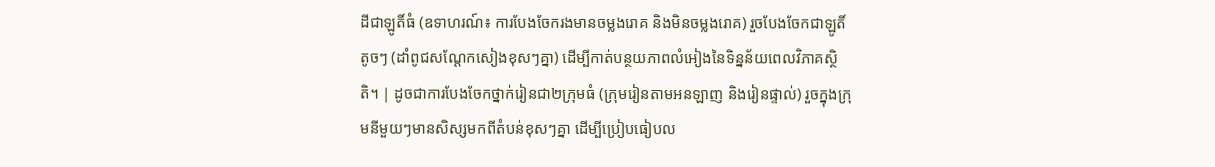ដីជាឡូតិ៍ធំ (ឧទាហរណ៍៖ ការបែងចែករងមានចម្លងរោគ និងមិនចម្លងរោគ) រួចបែងចែកជាឡូតិ៍តូចៗ (ដាំពូជសណ្តែកសៀងខុសៗគ្នា) ដើម្បីកាត់បន្ថយភាពលំអៀងនៃទិន្នន័យពេលវិភាគស្ថិតិ។ | ដូចជាការបែងចែកថ្នាក់រៀនជា២ក្រុមធំ (ក្រុមរៀនតាមអនឡាញ និងរៀនផ្ទាល់) រួចក្នុងក្រុមនីមួយៗមានសិស្សមកពីតំបន់ខុសៗគ្នា ដើម្បីប្រៀបធៀបល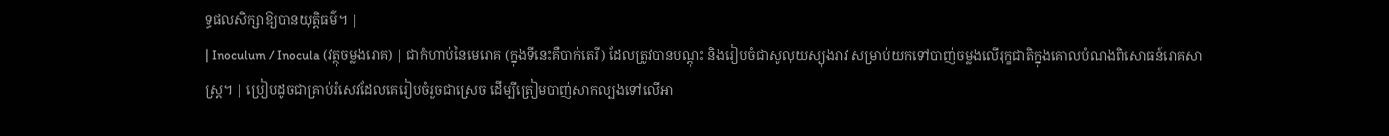ទ្ធផលសិក្សាឱ្យបានយុត្តិធម៌។ |
| Inoculum / Inocula (វត្ថុចម្លងរោគ) | ជាកំហាប់នៃមេរោគ (ក្នុងទីនេះគឺបាក់តេរី) ដែលត្រូវបានបណ្តុះ និងរៀបចំជាសូលុយស្យុងរាវ សម្រាប់យកទៅបាញ់ចម្លងលើរុក្ខជាតិក្នុងគោលបំណងពិសោធន៍រោគសាស្ត្រ។ | ប្រៀបដូចជាគ្រាប់រំសេវដែលគេរៀបចំរួចជាស្រេច ដើម្បីត្រៀមបាញ់សាកល្បងទៅលើអា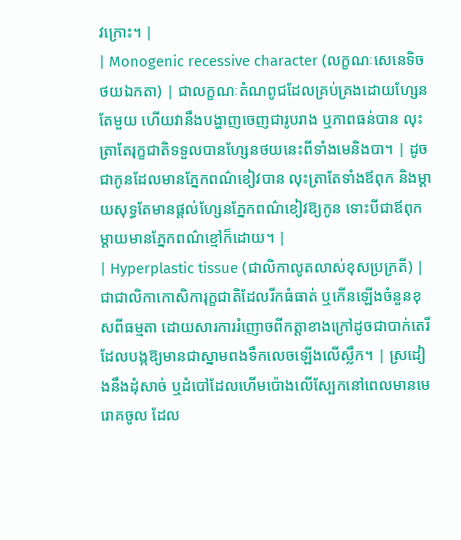វក្រោះ។ |
| Monogenic recessive character (លក្ខណៈសេនេទិចថយឯកតា) | ជាលក្ខណៈតំណពូជដែលគ្រប់គ្រងដោយហ្សែនតែមួយ ហើយវានឹងបង្ហាញចេញជារូបរាង ឬភាពធន់បាន លុះត្រាតែរុក្ខជាតិទទួលបានហ្សែនថយនេះពីទាំងមេនិងបា។ | ដូចជាកូនដែលមានភ្នែកពណ៌ខៀវបាន លុះត្រាតែទាំងឪពុក និងម្តាយសុទ្ធតែមានផ្តល់ហ្សែនភ្នែកពណ៌ខៀវឱ្យកូន ទោះបីជាឪពុកម្តាយមានភ្នែកពណ៌ខ្មៅក៏ដោយ។ |
| Hyperplastic tissue (ជាលិកាលូតលាស់ខុសប្រក្រតី) | ជាជាលិកាកោសិការុក្ខជាតិដែលរីកធំធាត់ ឬកើនឡើងចំនួនខុសពីធម្មតា ដោយសារការរំញោចពីកត្តាខាងក្រៅដូចជាបាក់តេរី ដែលបង្កឱ្យមានជាស្នាមពងទឹកលេចឡើងលើស្លឹក។ | ស្រដៀងនឹងដុំសាច់ ឬដំបៅដែលហើមប៉ោងលើស្បែកនៅពេលមានមេរោគចូល ដែល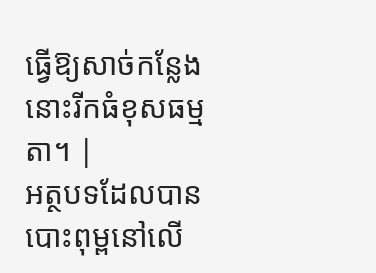ធ្វើឱ្យសាច់កន្លែងនោះរីកធំខុសធម្មតា។ |
អត្ថបទដែលបានបោះពុម្ពនៅលើ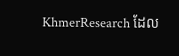KhmerResearch ដែល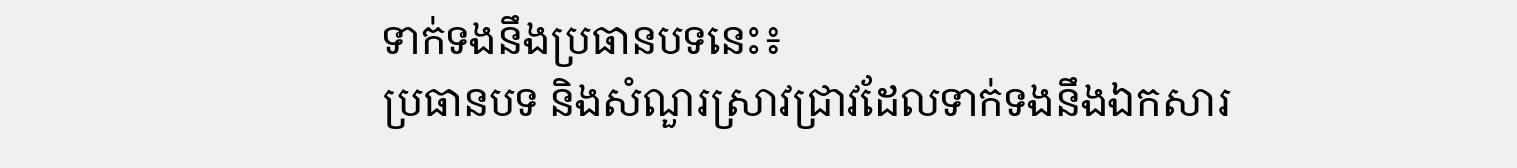ទាក់ទងនឹងប្រធានបទនេះ៖
ប្រធានបទ និងសំណួរស្រាវជ្រាវដែលទាក់ទងនឹងឯកសារ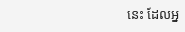នេះ ដែលអ្ន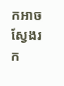កអាចស្វែងរក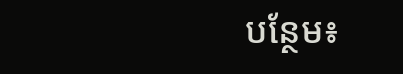បន្ថែម៖